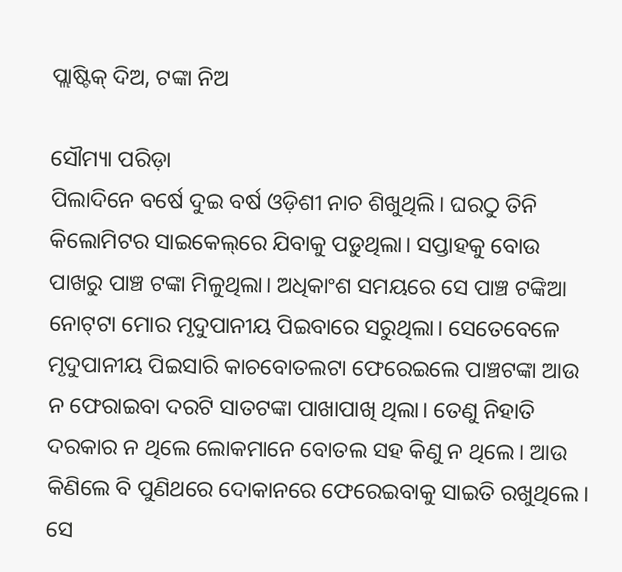ପ୍ଲାଷ୍ଟିକ୍‌ ଦିଅ, ଟଙ୍କା ନିଅ

ସୌମ୍ୟା ପରିଡ଼ା
ପିଲାଦିନେ ବର୍ଷେ ଦୁଇ ବର୍ଷ ଓଡ଼ିଶୀ ନାଚ ଶିଖୁଥିଲି। ଘରଠୁ ତିନି କିଲୋମିଟର ସାଇକେଲ୍‌ରେ ଯିବାକୁ ପଡ଼ୁଥିଲା। ସପ୍ତାହକୁ ବୋଉ ପାଖରୁ ପାଞ୍ଚ ଟଙ୍କା ମିଳୁଥିଲା। ଅଧିକାଂଶ ସମୟରେ ସେ ପାଞ୍ଚ ଟଙ୍କିଆ ନୋଟ୍‌ଟା ମୋର ମୃଦୁପାନୀୟ ପିଇବାରେ ସରୁଥିଲା। ସେତେବେଳେ ମୃଦୁପାନୀୟ ପିଇସାରି କାଚବୋତଲଟା ଫେରେଇଲେ ପାଞ୍ଚଟଙ୍କା ଆଉ ନ ଫେରାଇବା ଦରଟି ସାତଟଙ୍କା ପାଖାପାଖି ଥିଲା। ତେଣୁ ନିହାତି ଦରକାର ନ ଥିଲେ ଲୋକମାନେ ବୋତଲ ସହ କିଣୁ ନ ଥିଲେ। ଆଉ କିଣିଲେ ବି ପୁଣିଥରେ ଦୋକାନରେ ଫେରେଇବାକୁ ସାଇତି ରଖୁଥିଲେ। ସେ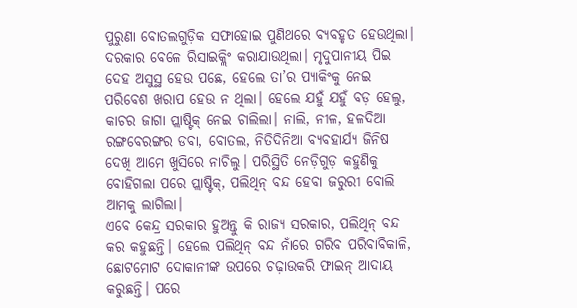ପୁରୁଣା ବୋତଲଗୁଡ଼ିକ ସଫାହୋଇ ପୁଣିଥରେ ବ୍ୟବହୃତ ହେଉଥିଲା। ଦରକାର ବେଳେ ରିସାଇକ୍ଲିଂ କରାଯାଉଥିଲା। ମୃଦୁପାନୀୟ ପିଇ ଦେହ ଅସୁସ୍ଥ ହେଉ ପଛେ, ହେଲେ ତା’ର ପ୍ୟାକିଂକୁ ନେଇ ପରିବେଶ ଖରାପ ହେଉ ନ ଥିଲା। ହେଲେ ଯହୁଁ ଯହୁଁ ବଡ଼ ହେଲୁ, କାଚର ଜାଗା ପ୍ଲାଷ୍ଟିକ୍‌ ନେଇ ଚାଲିଲା। ନାଲି, ନୀଳ, ହଳଦିଆ ରଙ୍ଗବେରଙ୍ଗର ଡବା, ବୋତଲ, ନିତିଦିନିଆ ବ୍ୟବହାର୍ଯ୍ୟ ଜିନିଷ ଦେଖି ଆମେ ଖୁସିରେ ନାଚିଲୁ। ପରିସ୍ଥିତି ନେଡ଼ିଗୁଡ଼ କହୁଣିକୁ ବୋହିଗଲା ପରେ ପ୍ଲାଷ୍ଟିକ୍‌, ପଲିଥିନ୍‌ ବନ୍ଦ ହେବା ଜରୁରୀ ବୋଲି ଆମକୁ ଲାଗିଲା।
ଏବେ କେନ୍ଦ୍ର ସରକାର ହୁଅନ୍ତୁ କି ରାଜ୍ୟ ସରକାର, ପଲିଥିନ୍‌ ବନ୍ଦ କର କହୁଛନ୍ତି। ହେଲେ ପଲିଥିନ୍‌ ବନ୍ଦ ନାଁରେ ଗରିବ ପରିବାବିକାଳି, ଛୋଟମୋଟ ଦୋକାନୀଙ୍କ ଉପରେ ଚଢ଼ାଉକରି ଫାଇନ୍‌ ଆଦାୟ କରୁଛନ୍ତି। ପରେ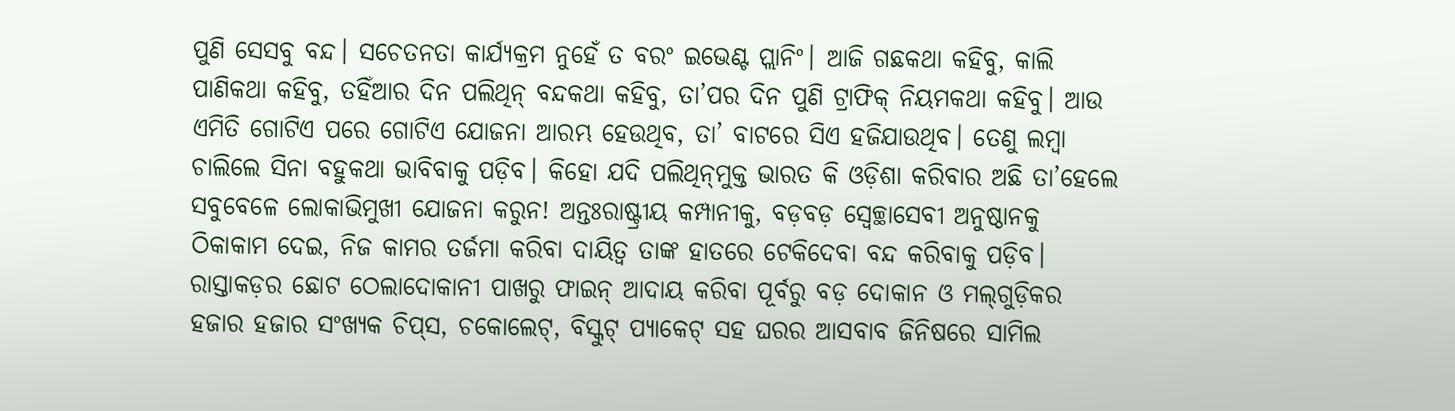ପୁଣି ସେସବୁ ବନ୍ଦ। ସଚେତନତା କାର୍ଯ୍ୟକ୍ରମ ନୁହେଁ ତ ବରଂ ଇଭେଣ୍ଟ ପ୍ଲାନିଂ। ଆଜି ଗଛକଥା କହିବୁ, କାଲି ପାଣିକଥା କହିବୁ, ତହିଁଆର ଦିନ ପଲିଥିନ୍‌ ବନ୍ଦକଥା କହିବୁ, ତା’ପର ଦିନ ପୁଣି ଟ୍ରାଫିକ୍‌ ନିୟମକଥା କହିବୁ। ଆଉ ଏମିତି ଗୋଟିଏ ପରେ ଗୋଟିଏ ଯୋଜନା ଆରମ୍ଭ ହେଉଥିବ, ତା’ ବାଟରେ ସିଏ ହଜିଯାଉଥିବ। ତେଣୁ ଲମ୍ବା ଚାଲିଲେ ସିନା ବହୁକଥା ଭାବିବାକୁ ପଡ଼ିବ। କିହୋ ଯଦି ପଲିଥିନ୍‌ମୁକ୍ତ ଭାରତ କି ଓଡ଼ିଶା କରିବାର ଅଛି ତା’ହେଲେ ସବୁବେଳେ ଲୋକାଭିମୁଖୀ ଯୋଜନା କରୁନ! ଅନ୍ତଃରାଷ୍ଟ୍ରୀୟ କମ୍ପାନୀକୁ, ବଡ଼ବଡ଼ ସ୍ବେଚ୍ଛାସେବୀ ଅନୁଷ୍ଠାନକୁ ଠିକାକାମ ଦେଇ, ନିଜ କାମର ତର୍ଜମା କରିବା ଦାୟିତ୍ୱ ତାଙ୍କ ହାତରେ ଟେକିଦେବା ବନ୍ଦ କରିବାକୁ ପଡ଼ିବ। ରାସ୍ତାକଡ଼ର ଛୋଟ ଠେଲାଦୋକାନୀ ପାଖରୁ ଫାଇନ୍‌ ଆଦାୟ କରିବା ପୂର୍ବରୁ ବଡ଼ ଦୋକାନ ଓ ମଲ୍‌ଗୁଡ଼ିକର ହଜାର ହଜାର ସଂଖ୍ୟକ ଚିପ୍‌ସ, ଚକୋଲେଟ୍‌, ବିସ୍କୁଟ୍‌ ପ୍ୟାକେଟ୍‌ ସହ ଘରର ଆସବାବ ଜିନିଷରେ ସାମିଲ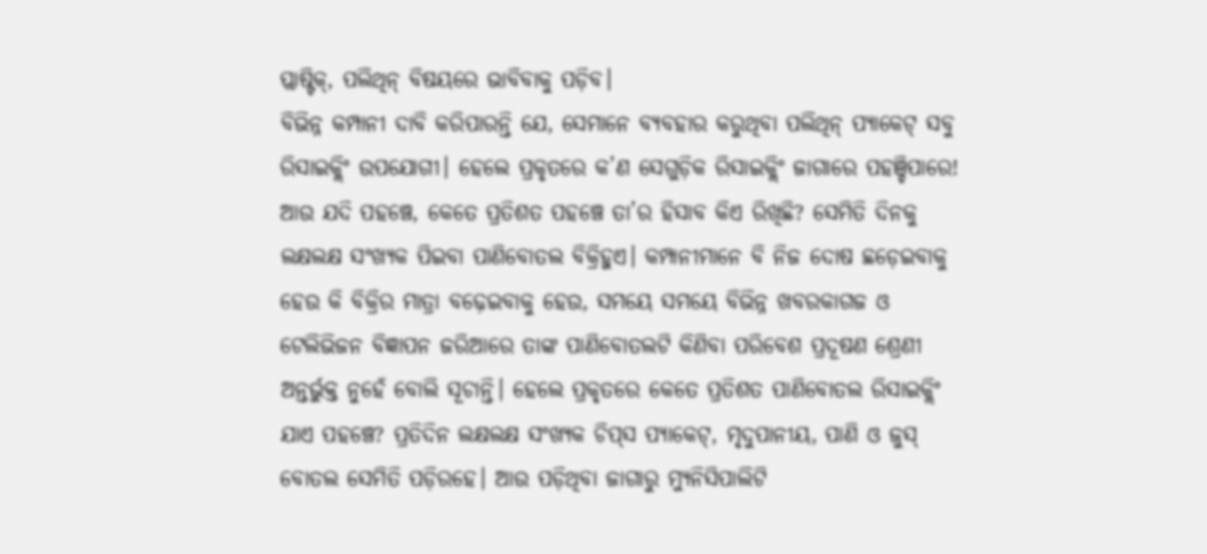ପ୍ଲାଷ୍ଟିକ୍‌, ପଲିଥିନ୍‌ ବିଷୟରେ ଭାବିବାକୁ ପଡ଼ିବ।
ବିଭିନ୍ନ କମ୍ପାନୀ ଦାବି କରିପାରନ୍ତି ଯେ, ସେମାନେ ବ୍ୟବହାର କରୁଥିବା ପଲିଥିନ୍‌ ପ୍ୟାକେଟ୍‌ ସବୁ ରିସାଇକ୍ଲିଂ ଉପଯୋଗୀ। ହେଲେ ପ୍ରକୃତରେ କ’ଣ ସେଗୁଡ଼ିକ ରିସାଇକ୍ଲିଂ ଜାଗାରେ ପହଞ୍ଚିପାରେ! ଆଉ ଯଦି ପହଞ୍ଚେ, କେତେ ପ୍ରତିଶତ ପହଞ୍ଚେ ତା’ର ହିସାବ କିଏ ରିଖିଛି? ସେମିତି ଦିନକୁ ଲକ୍ଷଲକ୍ଷ ସଂଖ୍ୟକ ପିଇବା ପାଣିବୋତଲ ବିକ୍ରିହୁଏ। କମ୍ପାନୀମାନେ ବି ନିଜ ଦୋଷ ଛଡ଼େଇବାକୁ ହେଉ କି ବିକ୍ରିର ମାତ୍ରା ବଢ଼େଇବାକୁ ହେଉ, ସମୟେ ସମୟେ ବିଭିନ୍ନ ଖବରକାଗଜ ଓ ଟେଲିଭିଜନ ବିଜ୍ଞାପନ ଜରିଆରେ ତାଙ୍କ ପାଣିବୋତଲଟି କିଣିବା ପରିବେଶ ପ୍ରଦୂଷଣ ଶ୍ରେଣୀ ଅନ୍ତର୍ଭୁକ୍ତ ନୁହେଁ ବୋଲି ସୂଚାନ୍ତି। ହେଲେ ପ୍ରକୃତରେ କେତେ ପ୍ରତିଶତ ପାଣିବୋତଲ ରିସାଇକ୍ଲିଂ ଯାଏ ପହଞ୍ଚେ? ପ୍ରତିଦିନ ଲକ୍ଷଲକ୍ଷ ସଂଖ୍ୟକ ଚିପ୍‌ସ ପ୍ୟାକେଟ୍‌, ମୃଦୁପାନୀୟ, ପାଣି ଓ ଜୁସ୍‌ ବୋତଲ ସେମିତି ପଡ଼ିରହେ। ଆଉ ପଡ଼ିଥିବା ଜାଗାରୁ ମ୍ୟୁନିସିପାଲିଟି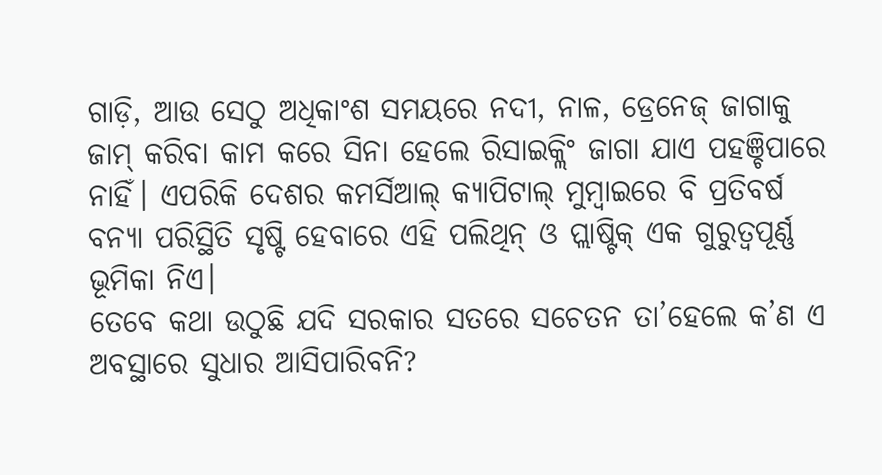ଗାଡ଼ି, ଆଉ ସେଠୁ ଅଧିକାଂଶ ସମୟରେ ନଦୀ, ନାଳ, ଡ୍ରେନେଜ୍‌ ଜାଗାକୁ ଜାମ୍‌ କରିବା କାମ କରେ ସିନା ହେଲେ ରିସାଇକ୍ଲିଂ ଜାଗା ଯାଏ ପହଞ୍ଚିପାରେ ନାହିଁ। ଏପରିକି ଦେଶର କମର୍ସିଆଲ୍‌ କ୍ୟାପିଟାଲ୍‌ ମୁମ୍ବାଇରେ ବି ପ୍ରତିବର୍ଷ ବନ୍ୟା ପରିସ୍ଥିତି ସୃଷ୍ଟି ହେବାରେ ଏହି ପଲିଥିନ୍‌ ଓ ପ୍ଲାଷ୍ଟିକ୍‌ ଏକ ଗୁରୁତ୍ୱପୂର୍ଣ୍ଣ ଭୂମିକା ନିଏ।
ତେବେ କଥା ଉଠୁଛି ଯଦି ସରକାର ସତରେ ସଚେତନ ତା’ହେଲେ କ’ଣ ଏ ଅବସ୍ଥାରେ ସୁଧାର ଆସିପାରିବନି?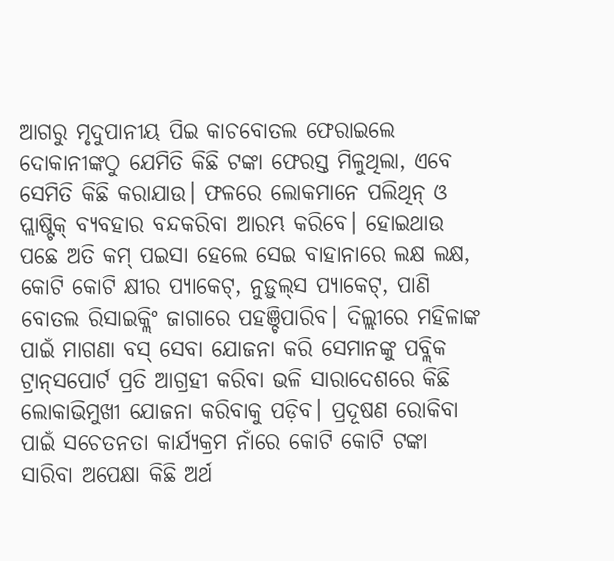ଆଗରୁ ମୃଦୁପାନୀୟ ପିଇ କାଚବୋତଲ ଫେରାଇଲେ ଦୋକାନୀଙ୍କଠୁ ଯେମିତି କିଛି ଟଙ୍କା ଫେରସ୍ତ ମିଳୁଥିଲା, ଏବେ ସେମିତି କିଛି କରାଯାଉ। ଫଳରେ ଲୋକମାନେ ପଲିଥିନ୍‌ ଓ ପ୍ଲାଷ୍ଟିକ୍‌ ବ୍ୟବହାର ବନ୍ଦକରିବା ଆରମ୍ଭ କରିବେ। ହୋଇଥାଉ ପଛେ ଅତି କମ୍‌ ପଇସା ହେଲେ ସେଇ ବାହାନାରେ ଲକ୍ଷ ଲକ୍ଷ, କୋଟି କୋଟି କ୍ଷୀର ପ୍ୟାକେଟ୍‌, ନୁଡ଼ୁଲ୍‌ସ ପ୍ୟାକେଟ୍‌, ପାଣି ବୋତଲ ରିସାଇକ୍ଲିଂ ଜାଗାରେ ପହଞ୍ଚିପାରିବ। ଦିଲ୍ଲୀରେ ମହିଳାଙ୍କ ପାଇଁ ମାଗଣା ବସ୍‌ ସେବା ଯୋଜନା କରି ସେମାନଙ୍କୁ ପବ୍ଲିକ ଟ୍ରାନ୍‌ସପୋର୍ଟ ପ୍ରତି ଆଗ୍ରହୀ କରିବା ଭଳି ସାରାଦେଶରେ କିଛି ଲୋକାଭିମୁଖୀ ଯୋଜନା କରିବାକୁ ପଡ଼ିବ। ପ୍ରଦୂଷଣ ରୋକିବା ପାଇଁ ସଚେତନତା କାର୍ଯ୍ୟକ୍ରମ ନାଁରେ କୋଟି କୋଟି ଟଙ୍କା ସାରିବା ଅପେକ୍ଷା କିଛି ଅର୍ଥ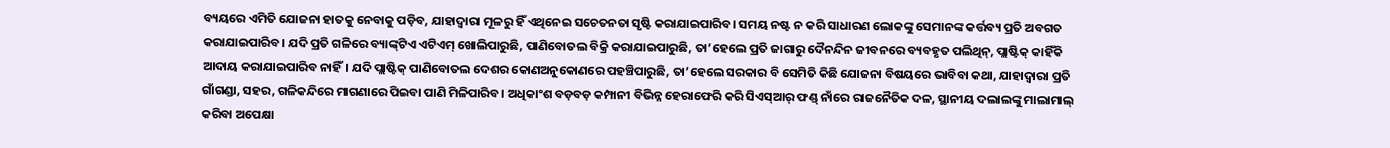ବ୍ୟୟରେ ଏମିତି ଯୋଜନା ହାତକୁ ନେବାକୁ ପଡ଼ିବ, ଯାହାଦ୍ୱାରା ମୂଳରୁ ହିଁ ଏଥିନେଇ ସଚେତନତା ସୃଷ୍ଟି କରାଯାଇପାରିବ। ସମୟ ନଷ୍ଟ ନ କରି ସାଧାରଣ ଲୋକଙ୍କୁ ସେମାନଙ୍କ କର୍ତ୍ତବ୍ୟ ପ୍ରତି ଅବଗତ କରାଯାଇପାରିବ। ଯଦି ପ୍ରତି ଗଳିରେ ବ୍ୟାଙ୍କ୍‌ଟିଏ ଏଟିଏମ୍‌ ଖୋଲିପାରୁଛି, ପାଣିବୋତଲ ବିକ୍ରି କରାଯାଇପାରୁଛି, ତା’ହେଲେ ପ୍ରତି ଜାଗାରୁ ଦୈନନ୍ଦିନ ଜୀବନରେ ବ୍ୟବହୃତ ପଲିଥିନ୍‌, ପ୍ଲାଷ୍ଟିକ୍‌ କାହିଁକି ଆଦାୟ କରାଯାଇପାରିବ ନାହିଁ। ଯଦି ପ୍ଲାଷ୍ଟିକ୍‌ ପାଣିବୋତଲ ଦେଶର କୋଣଅନୁକୋଣରେ ପହଞ୍ଚିପାରୁଛି, ତା’ହେଲେ ସରକାର ବି ସେମିତି କିଛି ଯୋଜନା ବିଷୟରେ ଭାବିବା କଥା, ଯାହାଦ୍ୱାରା ପ୍ରତି ଗାଁଗଣ୍ଡା, ସହର, ଗଳିକନ୍ଦିରେ ମାଗଣାରେ ପିଇବା ପାଣି ମିଳିପାରିବ। ଅଧିକାଂଶ ବଡ଼ବଡ଼ କମ୍ପାନୀ ବିଭିନ୍ନ ହେରାଫେରି କରି ସିଏସ୍‌ଆର୍‌ ଫଣ୍ଡ୍‌ ନାଁରେ ରାଜନୈତିକ ଦଳ, ସ୍ଥାନୀୟ ଦଲାଲଙ୍କୁ ମାଲାମାଲ୍‌ କରିବା ଅପେକ୍ଷା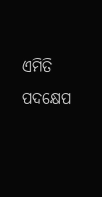ଏମିତି ପଦକ୍ଷେପ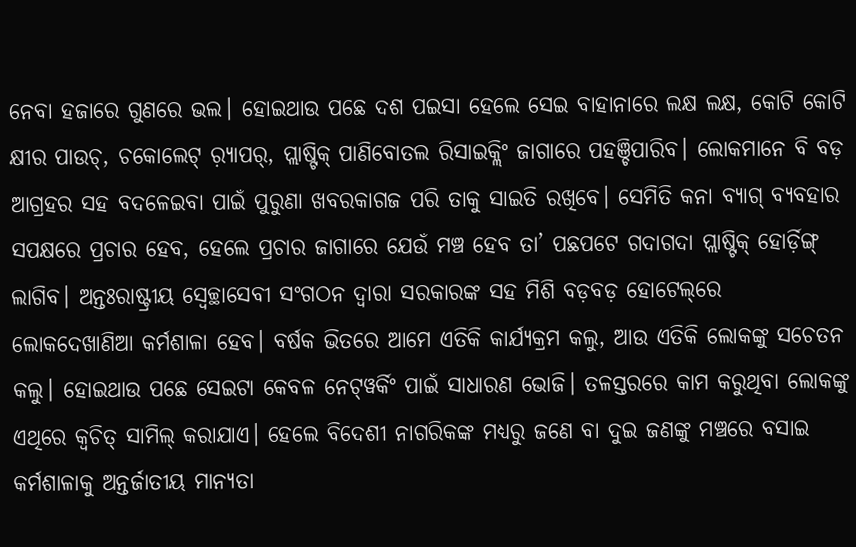ନେବା ହଜାରେ ଗୁଣରେ ଭଲ। ହୋଇଥାଉ ପଛେ ଦଶ ପଇସା ହେଲେ ସେଇ ବାହାନାରେ ଲକ୍ଷ ଲକ୍ଷ, କୋଟି କୋଟି କ୍ଷୀର ପାଉଚ୍‌, ଚକୋଲେଟ୍‌ ର଼୍ୟାପର୍‌, ପ୍ଲାଷ୍ଟିକ୍‌ ପାଣିବୋତଲ ରିସାଇକ୍ଲିଂ ଜାଗାରେ ପହଞ୍ଚିପାରିବ। ଲୋକମାନେ ବି ବଡ଼ ଆଗ୍ରହର ସହ ବଦଳେଇବା ପାଇଁ ପୁରୁଣା ଖବରକାଗଜ ପରି ତାକୁ ସାଇତି ରଖିବେ। ସେମିତି କନା ବ୍ୟାଗ୍‌ ବ୍ୟବହାର ସପକ୍ଷରେ ପ୍ରଚାର ହେବ, ହେଲେ ପ୍ରଚାର ଜାଗାରେ ଯେଉଁ ମଞ୍ଚ ହେବ ତା’ ପଛପଟେ ଗଦାଗଦା ପ୍ଲାଷ୍ଟିକ୍‌ ହୋର୍ଡ଼ିଙ୍ଗ୍‌ ଲାଗିବ। ଅନ୍ତଃରାଷ୍ଟ୍ରୀୟ ସ୍ବେଚ୍ଛାସେବୀ ସଂଗଠନ ଦ୍ୱାରା ସରକାରଙ୍କ ସହ ମିଶି ବଡ଼ବଡ଼ ହୋଟେଲ୍‌ରେ ଲୋକଦେଖାଣିଆ କର୍ମଶାଳା ହେବ। ବର୍ଷକ ଭିତରେ ଆମେ ଏତିକି କାର୍ଯ୍ୟକ୍ରମ କଲୁ, ଆଉ ଏତିକି ଲୋକଙ୍କୁ ସଚେତନ କଲୁ। ହୋଇଥାଉ ପଛେ ସେଇଟା କେବଳ ନେଟ୍‌ୱର୍କିଂ ପାଇଁ ସାଧାରଣ ଭୋଜି। ତଳସ୍ତରରେ କାମ କରୁଥିବା ଲୋକଙ୍କୁ ଏଥିରେ କ୍ୱଚିତ୍‌ ସାମିଲ୍‌ କରାଯାଏ। ହେଲେ ବିଦେଶୀ ନାଗରିକଙ୍କ ମଧ୍ୟରୁ ଜଣେ ବା ଦୁଇ ଜଣଙ୍କୁ ମଞ୍ଚରେ ବସାଇ କର୍ମଶାଳାକୁ ଅନ୍ତର୍ଜାତୀୟ ମାନ୍ୟତା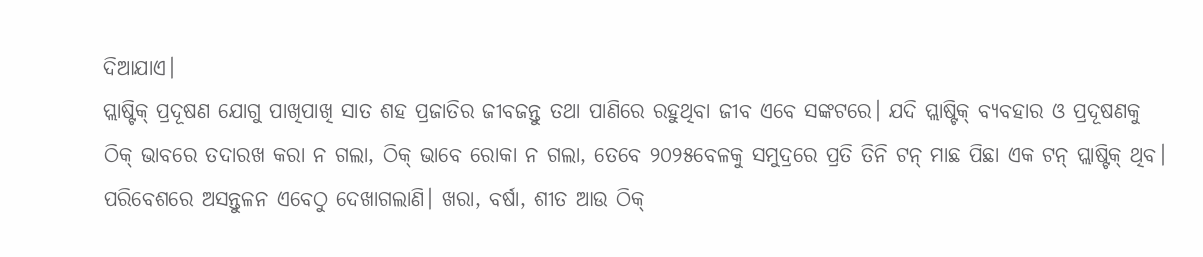ଦିଆଯାଏ।
ପ୍ଲାଷ୍ଟିକ୍‌ ପ୍ରଦୂଷଣ ଯୋଗୁ ପାଖିପାଖି ସାତ ଶହ ପ୍ରଜାତିର ଜୀବଜନ୍ତୁ ତଥା ପାଣିରେ ରହୁଥିବା ଜୀବ ଏବେ ସଙ୍କଟରେ। ଯଦି ପ୍ଲାଷ୍ଟିକ୍‌ ବ୍ୟବହାର ଓ ପ୍ରଦୂଷଣକୁ ଠିକ୍‌ ଭାବରେ ତଦାରଖ କରା ନ ଗଲା, ଠିକ୍‌ ଭାବେ ରୋକା ନ ଗଲା, ତେବେ ୨୦୨୫ବେଳକୁ ସମୁଦ୍ରରେ ପ୍ରତି ତିନି ଟନ୍‌ ମାଛ ପିଛା ଏକ ଟନ୍‌ ପ୍ଲାଷ୍ଟିକ୍‌ ଥିବ। ପରିବେଶରେ ଅସନ୍ତୁଳନ ଏବେଠୁ ଦେଖାଗଲାଣି। ଖରା, ବର୍ଷା, ଶୀତ ଆଉ ଠିକ୍‌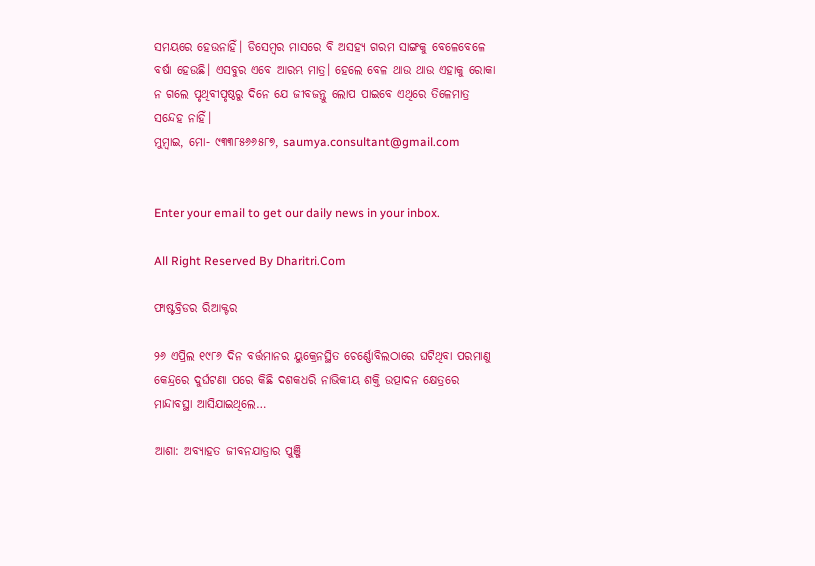ସମୟରେ ହେଉନାହିଁ। ଡିସେମ୍ବର ମାସରେ ବି ଅସହ୍ୟ ଗରମ ସାଙ୍ଗକୁ ବେଳେବେଳେ ବର୍ଷା ହେଉଛି। ଏସବୁର ଏବେ ଆରମ୍ଭ ମାତ୍ର। ହେଲେ ବେଳ ଥାଉ ଥାଉ ଏହାକୁ ରୋକା ନ ଗଲେ ପୃଥିବୀପୃଷ୍ଠରୁ ଦିନେ ଯେ ଜୀବଜନ୍ତୁ ଲୋପ ପାଇବେ ଏଥିରେ ତିଳେମାତ୍ର ସନ୍ଦେହ ନାହିଁ।
ମୁମ୍ବାଇ, ମୋ- ୯୩୩୮୫୬୬୫୮୭, saumya.consultant@gmail.com


Enter your email to get our daily news in your inbox.

All Right Reserved By Dharitri.Com

ଫାଷ୍ଟବ୍ରିଡର ରିଆକ୍ଟର

୨୬ ଏପ୍ରିଲ ୧୯୮୬ ଦିନ ବର୍ତ୍ତମାନର ୟୁକ୍ରେନସ୍ଥିତ ଚେର୍ଣ୍ଣୋବିଲଠାରେ ଘଟିଥିବା ପରମାଣୁ କେନ୍ଦ୍ରରେ ଦୁର୍ଘଟଣା ପରେ କିଛି ଦଶକଧରି ନାଭିକୀୟ ଶକ୍ତି ଉତ୍ପାଦନ କ୍ଷେତ୍ରରେ ମାନ୍ଦାବସ୍ଥା ଆସିଯାଇଥିଲେ…

ଆଶା: ଅବ୍ୟାହତ ଜୀବନଯାତ୍ରାର ପୁଞ୍ଜି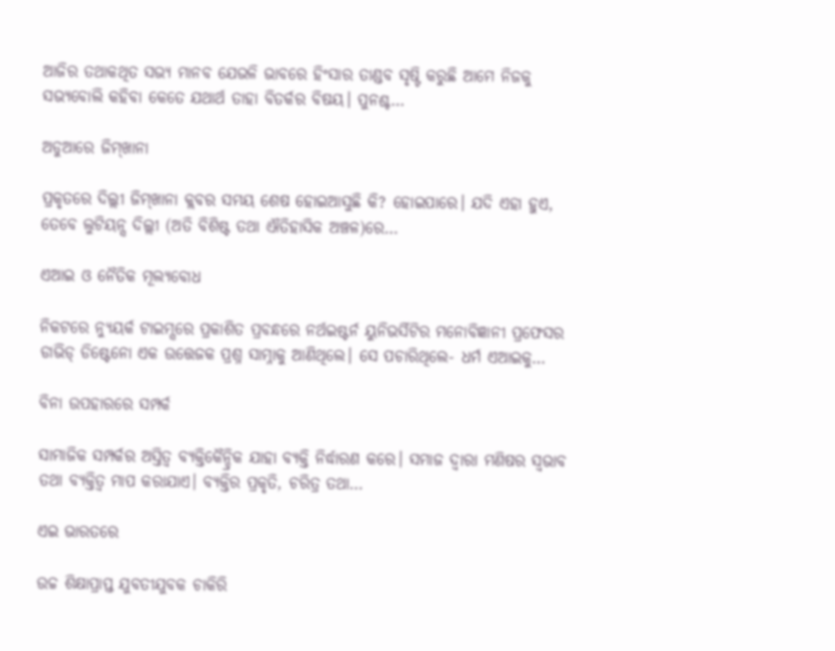ଆଜିର ତଥାକଥିତ ସଭ୍ୟ ମାନବ ଯେଭଳି ଭାବରେ ହିଂସାର ତାଣ୍ଡବ ସୃଷ୍ଟି କରୁଛି ଆମେ ନିଜକୁ ସଭ୍ୟବୋଲି କହିବା କେତେ ଯଥାର୍ଥ ତାହା ବିତର୍କର ବିଷୟ। ପୁନଶ୍ଚ…

ଅଡୁଆରେ ଜିମ୍‌ଖାନା

ପ୍ରକୃତରେ ଦିଲ୍ଲୀ ଜିମ୍‌ଖାନା କ୍ଲବର ସମୟ ଶେଷ ହୋଇଆସୁଛି କି? ହୋଇପାରେ। ଯଦି ଏହା ହୁଏ, ତେବେ ଲୁଟିୟନ୍ସ ଦିଲ୍ଲୀ (ଅତି ବିଶିଷ୍ଟ ତଥା ଐତିହାସିକ ଅଞ୍ଚଳ)ରେ…

ଏଆଇ ଓ ନୈତିକ ମୂଲ୍ୟବୋଧ

ନିକଟରେ ନ୍ୟୁୟର୍କ ଟାଇମ୍ସରେ ପ୍ରକାଶିତ ପ୍ରବନ୍ଧରେ ନର୍ଥଇଷ୍ଟର୍ନ ୟୁନିଭର୍ସିଟିର ମନୋବିଜ୍ଞାନୀ ପ୍ରଫେସର ଡାଭିଡ୍‌ ଡିଷ୍ଟେନୋ ଏକ ଉତ୍ତେଜକ ପ୍ରଶ୍ନ ସାମ୍ନାକୁ ଆଣିଥିଲେ। ସେ ପଚାରିଥିଲେ- ଧର୍ମ ଏଆଇକୁ…

ବିନା ଉପହାରରେ ସମ୍ପର୍କ

ସାମାଜିକ ସମ୍ପର୍କର ଅସ୍ତିତ୍ୱ ବ୍ୟକ୍ତିକୈନ୍ଦ୍ରିକ ଯାହା ବ୍ୟକ୍ତି ନିର୍ଦ୍ଧାରଣ କରେ। ସମାଜ ଦ୍ୱାରା ମଣିଷର ସ୍ବଭାବ ତଥା ବ୍ୟକ୍ତିତ୍ୱ ମାପ କରାଯାଏ। ବ୍ୟକ୍ତିର ପ୍ରକୃତି, ଚରିତ୍ର ତଥା…

ଏଇ ଭାରତରେ

ଉଚ୍ଚ ଶିକ୍ଷାପ୍ରାପ୍ତ ଯୁବତୀଯୁବକ ଚାକିରି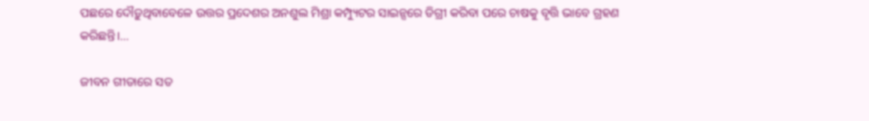ପଛରେ ଦୌଡ଼ୁଥିବାବେଳେ ଉତ୍ତର ପ୍ରଦେଶର ଅନଶୁଲ ମିଶ୍ରା କମ୍ପ୍ୟୁଟର ସାଇନ୍ସରେ ଡିଗ୍ରୀ କରିବା ପରେ ଚାଷକୁ ବୃତ୍ତି ଭାବେ ଗ୍ରହଣ କରିଛନ୍ତି।…

ଜୀବନ ଗୀତାରେ ସତ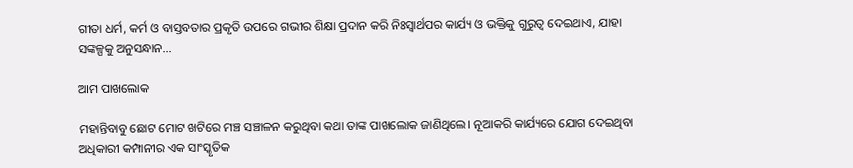ଗୀତା ଧର୍ମ, କର୍ମ ଓ ବାସ୍ତବତାର ପ୍ରକୃତି ଉପରେ ଗଭୀର ଶିକ୍ଷା ପ୍ରଦାନ କରି ନିଃସ୍ବାର୍ଥପର କାର୍ଯ୍ୟ ଓ ଭକ୍ତିକୁ ଗୁରୁତ୍ୱ ଦେଇଥାଏ, ଯାହା ସଙ୍କଳ୍ପକୁ ଅନୁସନ୍ଧାନ…

ଆମ ପାଖଲୋକ

ମହାନ୍ତିବାବୁ ଛୋଟ ମୋଟ ଖଟିରେ ମଞ୍ଚ ସଞ୍ଚାଳନ କରୁଥିବା କଥା ତାଙ୍କ ପାଖଲୋକ ଜାଣିଥିଲେ। ନୂଆକରି କାର୍ଯ୍ୟରେ ଯୋଗ ଦେଇଥିବା ଅଧିକାରୀ କମ୍ପାନୀର ଏକ ସାଂସ୍କୃତିକ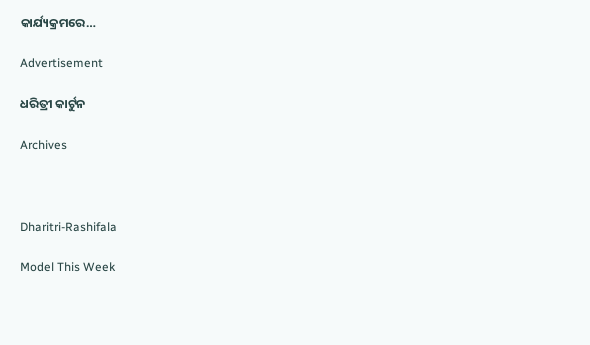କାର୍ଯ୍ୟକ୍ରମରେ…

Advertisement

ଧରିତ୍ରୀ କାର୍ଟୁନ

Archives



Dharitri-Rashifala

Model This Week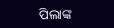ପିଲାଙ୍କ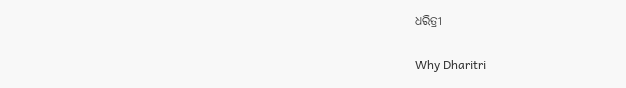ଧରିତ୍ରୀ

Why Dharitri